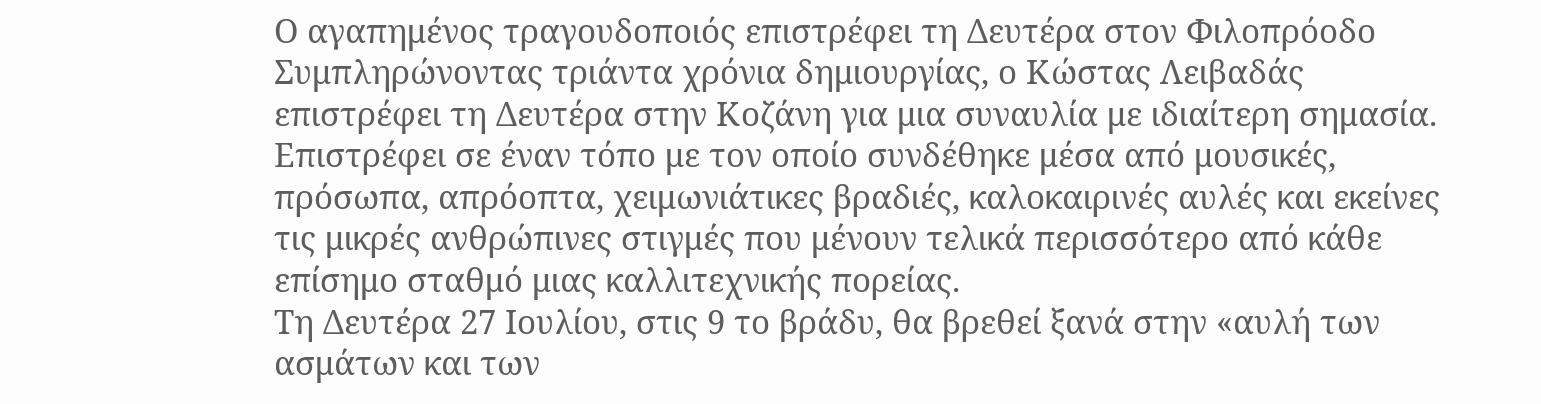Ο αγαπημένος τραγουδοποιός επιστρέφει τη Δευτέρα στον Φιλοπρόοδο
Συμπληρώνοντας τριάντα χρόνια δημιουργίας, ο Κώστας Λειβαδάς επιστρέφει τη Δευτέρα στην Κοζάνη για μια συναυλία με ιδιαίτερη σημασία. Επιστρέφει σε έναν τόπο με τον οποίο συνδέθηκε μέσα από μουσικές, πρόσωπα, απρόοπτα, χειμωνιάτικες βραδιές, καλοκαιρινές αυλές και εκείνες τις μικρές ανθρώπινες στιγμές που μένουν τελικά περισσότερο από κάθε επίσημο σταθμό μιας καλλιτεχνικής πορείας.
Τη Δευτέρα 27 Ιουλίου, στις 9 το βράδυ, θα βρεθεί ξανά στην «αυλή των ασμάτων και των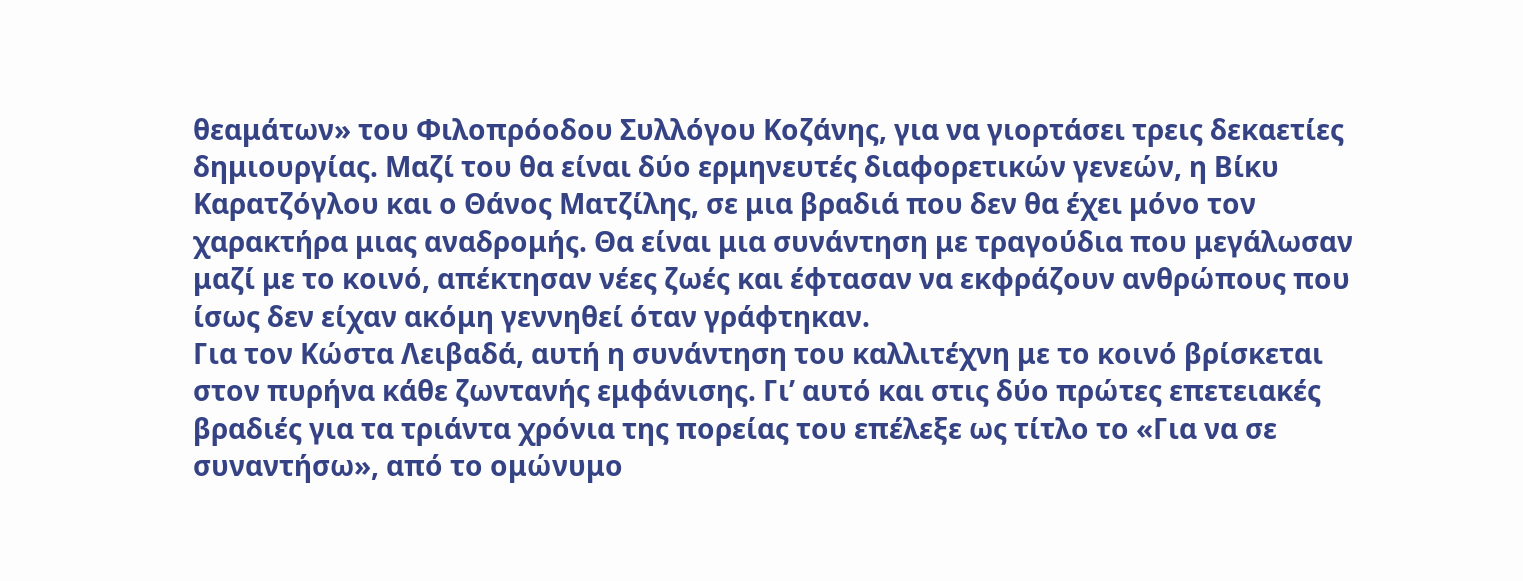θεαμάτων» του Φιλοπρόοδου Συλλόγου Κοζάνης, για να γιορτάσει τρεις δεκαετίες δημιουργίας. Μαζί του θα είναι δύο ερμηνευτές διαφορετικών γενεών, η Βίκυ Καρατζόγλου και ο Θάνος Ματζίλης, σε μια βραδιά που δεν θα έχει μόνο τον χαρακτήρα μιας αναδρομής. Θα είναι μια συνάντηση με τραγούδια που μεγάλωσαν μαζί με το κοινό, απέκτησαν νέες ζωές και έφτασαν να εκφράζουν ανθρώπους που ίσως δεν είχαν ακόμη γεννηθεί όταν γράφτηκαν.
Για τον Κώστα Λειβαδά, αυτή η συνάντηση του καλλιτέχνη με το κοινό βρίσκεται στον πυρήνα κάθε ζωντανής εμφάνισης. Γι’ αυτό και στις δύο πρώτες επετειακές βραδιές για τα τριάντα χρόνια της πορείας του επέλεξε ως τίτλο το «Για να σε συναντήσω», από το ομώνυμο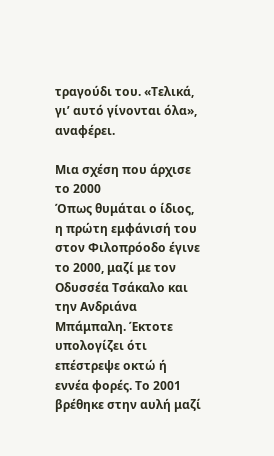τραγούδι του. «Τελικά, γι’ αυτό γίνονται όλα», αναφέρει.

Μια σχέση που άρχισε το 2000
Όπως θυμάται ο ίδιος, η πρώτη εμφάνισή του στον Φιλοπρόοδο έγινε το 2000, μαζί με τον Οδυσσέα Τσάκαλο και την Ανδριάνα Μπάμπαλη. Έκτοτε υπολογίζει ότι επέστρεψε οκτώ ή εννέα φορές. Το 2001 βρέθηκε στην αυλή μαζί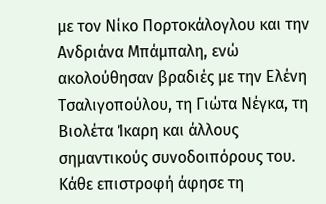με τον Νίκο Πορτοκάλογλου και την Ανδριάνα Μπάμπαλη, ενώ ακολούθησαν βραδιές με την Ελένη Τσαλιγοπούλου, τη Γιώτα Νέγκα, τη Βιολέτα Ίκαρη και άλλους σημαντικούς συνοδοιπόρους του.
Κάθε επιστροφή άφησε τη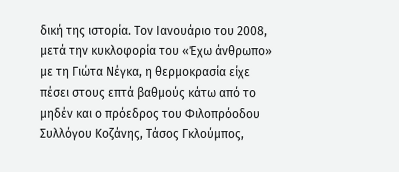δική της ιστορία. Τον Ιανουάριο του 2008, μετά την κυκλοφορία του «Έχω άνθρωπο» με τη Γιώτα Νέγκα, η θερμοκρασία είχε πέσει στους επτά βαθμούς κάτω από το μηδέν και ο πρόεδρος του Φιλοπρόοδου Συλλόγου Κοζάνης, Τάσος Γκλούμπος,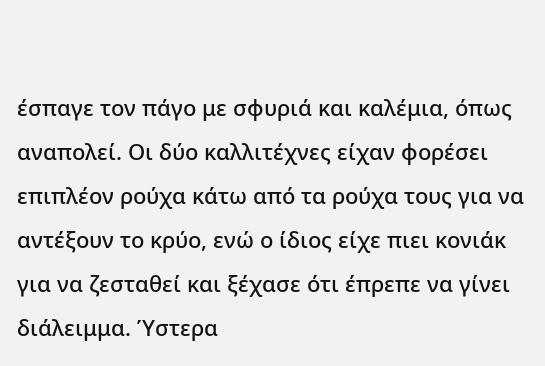έσπαγε τον πάγο με σφυριά και καλέμια, όπως αναπολεί. Οι δύο καλλιτέχνες είχαν φορέσει επιπλέον ρούχα κάτω από τα ρούχα τους για να αντέξουν το κρύο, ενώ ο ίδιος είχε πιει κονιάκ για να ζεσταθεί και ξέχασε ότι έπρεπε να γίνει διάλειμμα. Ύστερα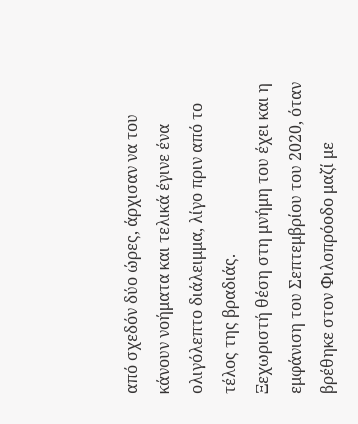από σχεδόν δύο ώρες, άρχισαν να του κάνουν νοήματα και τελικά έγινε ένα ολιγόλεπτο διάλειμμα, λίγο πριν από το τέλος της βραδιάς.
Ξεχωριστή θέση στη μνήμη του έχει και η εμφάνιση του Σεπτεμβρίου του 2020, όταν βρέθηκε στον Φιλοπρόοδο μαζί με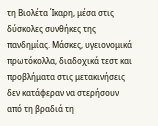τη Βιολέτα Ίκαρη, μέσα στις δύσκολες συνθήκες της πανδημίας. Μάσκες, υγειονομικά πρωτόκολλα, διαδοχικά τεστ και προβλήματα στις μετακινήσεις δεν κατάφεραν να στερήσουν από τη βραδιά τη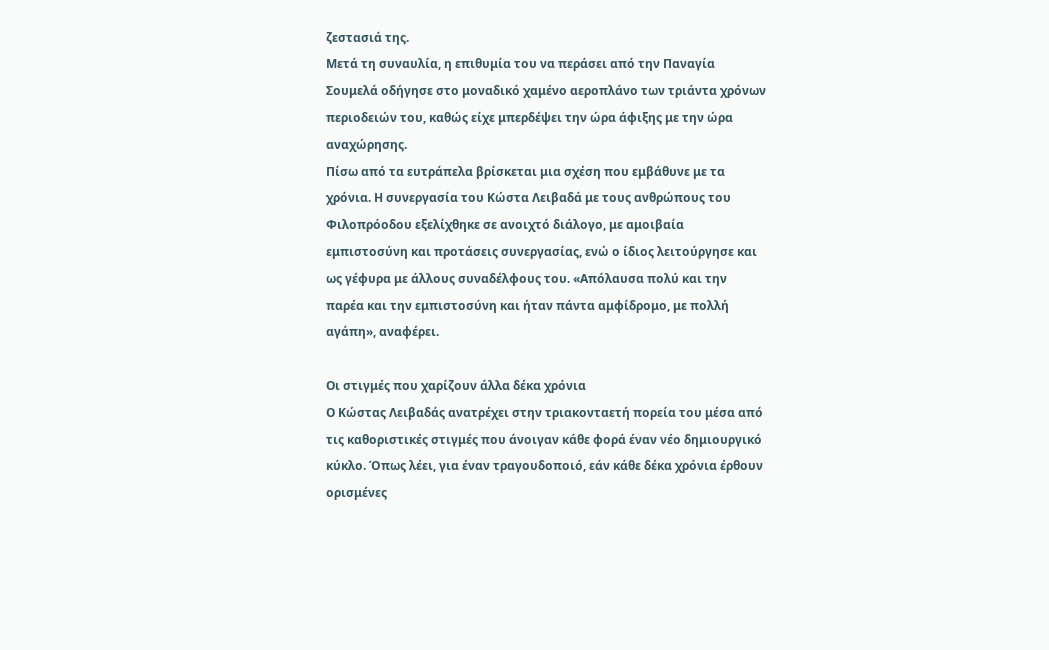ζεστασιά της.
Μετά τη συναυλία, η επιθυμία του να περάσει από την Παναγία Σουμελά οδήγησε στο μοναδικό χαμένο αεροπλάνο των τριάντα χρόνων περιοδειών του, καθώς είχε μπερδέψει την ώρα άφιξης με την ώρα αναχώρησης.
Πίσω από τα ευτράπελα βρίσκεται μια σχέση που εμβάθυνε με τα χρόνια. Η συνεργασία του Κώστα Λειβαδά με τους ανθρώπους του Φιλοπρόοδου εξελίχθηκε σε ανοιχτό διάλογο, με αμοιβαία εμπιστοσύνη και προτάσεις συνεργασίας, ενώ ο ίδιος λειτούργησε και ως γέφυρα με άλλους συναδέλφους του. «Απόλαυσα πολύ και την παρέα και την εμπιστοσύνη και ήταν πάντα αμφίδρομο, με πολλή αγάπη», αναφέρει.

Οι στιγμές που χαρίζουν άλλα δέκα χρόνια
Ο Κώστας Λειβαδάς ανατρέχει στην τριακονταετή πορεία του μέσα από τις καθοριστικές στιγμές που άνοιγαν κάθε φορά έναν νέο δημιουργικό κύκλο. Όπως λέει, για έναν τραγουδοποιό, εάν κάθε δέκα χρόνια έρθουν ορισμένες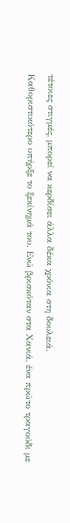τέτοιες στιγμές, μπορεί να κερδίσει άλλα δέκα χρόνια στη δουλειά.
Καθοριστικότερο υπήρξε το ξεκίνημά του. Ενώ βρισκόταν στα Χανιά, ένα πρώτο τραγούδι με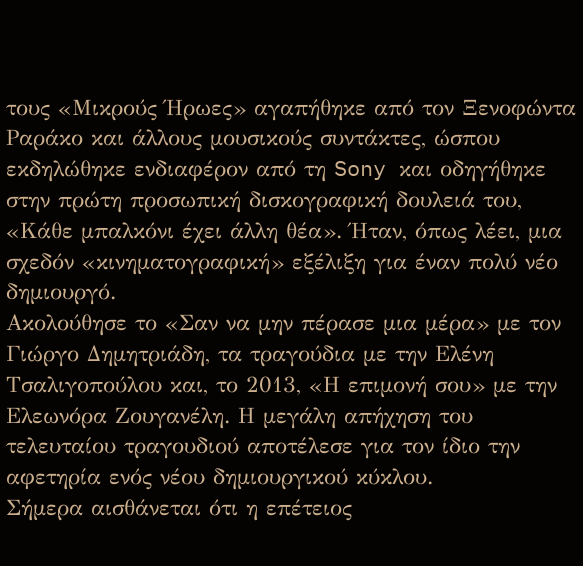τους «Μικρούς Ήρωες» αγαπήθηκε από τον Ξενοφώντα Ραράκο και άλλους μουσικούς συντάκτες, ώσπου εκδηλώθηκε ενδιαφέρον από τη Sony και οδηγήθηκε στην πρώτη προσωπική δισκογραφική δουλειά του, «Κάθε μπαλκόνι έχει άλλη θέα». Ήταν, όπως λέει, μια σχεδόν «κινηματογραφική» εξέλιξη για έναν πολύ νέο δημιουργό.
Ακολούθησε το «Σαν να μην πέρασε μια μέρα» με τον Γιώργο Δημητριάδη, τα τραγούδια με την Ελένη Τσαλιγοπούλου και, το 2013, «Η επιμονή σου» με την Ελεωνόρα Ζουγανέλη. Η μεγάλη απήχηση του τελευταίου τραγουδιού αποτέλεσε για τον ίδιο την αφετηρία ενός νέου δημιουργικού κύκλου.
Σήμερα αισθάνεται ότι η επέτειος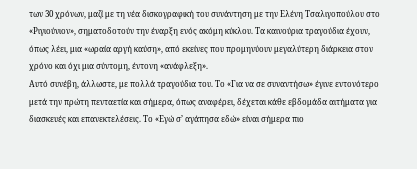των 30 χρόνων, μαζί με τη νέα δισκογραφική του συνάντηση με την Ελένη Τσαλιγοπούλου στο «Ριγιούνιον», σηματοδοτούν την έναρξη ενός ακόμη κύκλου. Τα καινούρια τραγούδια έχουν, όπως λέει, μια «ωραία αργή καύση», από εκείνες που προμηνύουν μεγαλύτερη διάρκεια στον χρόνο και όχι μια σύντομη, έντονη «ανάφλεξη».
Αυτό συνέβη, άλλωστε, με πολλά τραγούδια του. Το «Για να σε συναντήσω» έγινε εντονότερο μετά την πρώτη πενταετία και σήμερα, όπως αναφέρει, δέχεται κάθε εβδομάδα αιτήματα για διασκευές και επανεκτελέσεις. Το «Εγώ σ’ αγάπησα εδώ» είναι σήμερα πιο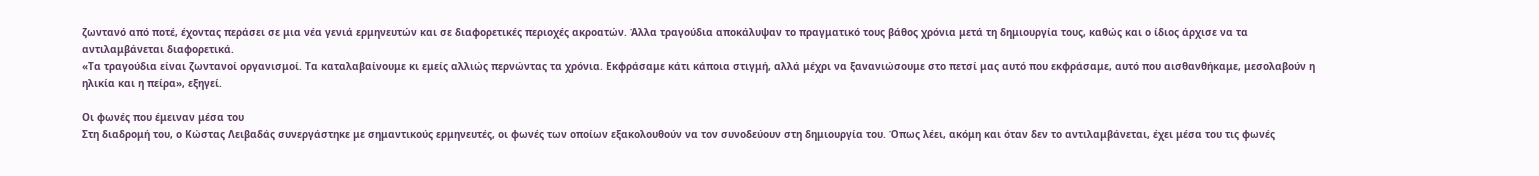ζωντανό από ποτέ, έχοντας περάσει σε μια νέα γενιά ερμηνευτών και σε διαφορετικές περιοχές ακροατών. Άλλα τραγούδια αποκάλυψαν το πραγματικό τους βάθος χρόνια μετά τη δημιουργία τους, καθώς και ο ίδιος άρχισε να τα αντιλαμβάνεται διαφορετικά.
«Τα τραγούδια είναι ζωντανοί οργανισμοί. Τα καταλαβαίνουμε κι εμείς αλλιώς περνώντας τα χρόνια. Εκφράσαμε κάτι κάποια στιγμή, αλλά μέχρι να ξανανιώσουμε στο πετσί μας αυτό που εκφράσαμε, αυτό που αισθανθήκαμε, μεσολαβούν η ηλικία και η πείρα», εξηγεί.

Οι φωνές που έμειναν μέσα του
Στη διαδρομή του, ο Κώστας Λειβαδάς συνεργάστηκε με σημαντικούς ερμηνευτές, οι φωνές των οποίων εξακολουθούν να τον συνοδεύουν στη δημιουργία του. Όπως λέει, ακόμη και όταν δεν το αντιλαμβάνεται, έχει μέσα του τις φωνές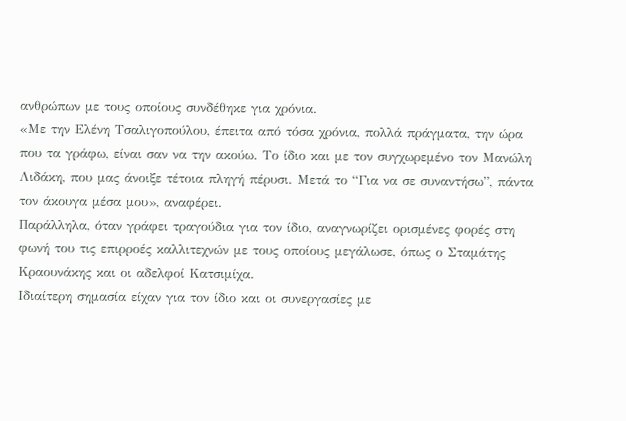ανθρώπων με τους οποίους συνδέθηκε για χρόνια.
«Με την Ελένη Τσαλιγοπούλου, έπειτα από τόσα χρόνια, πολλά πράγματα, την ώρα που τα γράφω, είναι σαν να την ακούω. Το ίδιο και με τον συγχωρεμένο τον Μανώλη Λιδάκη, που μας άνοιξε τέτοια πληγή πέρυσι. Μετά το “Για να σε συναντήσω”, πάντα τον άκουγα μέσα μου», αναφέρει.
Παράλληλα, όταν γράφει τραγούδια για τον ίδιο, αναγνωρίζει ορισμένες φορές στη φωνή του τις επιρροές καλλιτεχνών με τους οποίους μεγάλωσε, όπως ο Σταμάτης Κραουνάκης και οι αδελφοί Κατσιμίχα.
Ιδιαίτερη σημασία είχαν για τον ίδιο και οι συνεργασίες με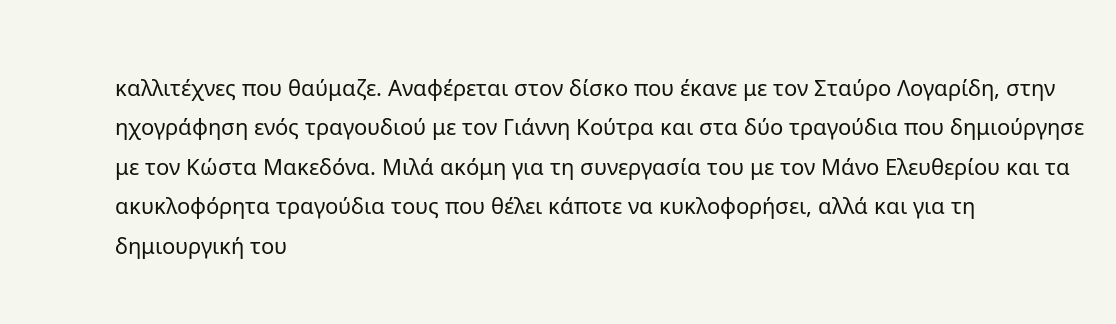καλλιτέχνες που θαύμαζε. Αναφέρεται στον δίσκο που έκανε με τον Σταύρο Λογαρίδη, στην ηχογράφηση ενός τραγουδιού με τον Γιάννη Κούτρα και στα δύο τραγούδια που δημιούργησε με τον Κώστα Μακεδόνα. Μιλά ακόμη για τη συνεργασία του με τον Μάνο Ελευθερίου και τα ακυκλοφόρητα τραγούδια τους που θέλει κάποτε να κυκλοφορήσει, αλλά και για τη δημιουργική του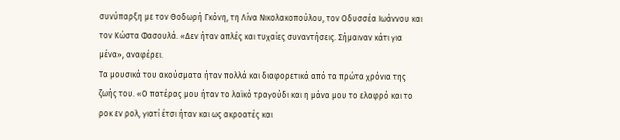συνύπαρξη με τον Θοδωρή Γκόνη, τη Λίνα Νικολακοπούλου, τον Οδυσσέα Ιωάννου και τον Κώστα Φασουλά. «Δεν ήταν απλές και τυχαίες συναντήσεις. Σήμαιναν κάτι για μένα», αναφέρει.
Τα μουσικά του ακούσματα ήταν πολλά και διαφορετικά από τα πρώτα χρόνια της ζωής του. «Ο πατέρας μου ήταν το λαϊκό τραγούδι και η μάνα μου το ελαφρό και το ροκ εν ρολ, γιατί έτσι ήταν και ως ακροατές και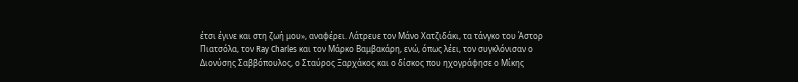έτσι έγινε και στη ζωή μου», αναφέρει. Λάτρευε τον Μάνο Χατζιδάκι, τα τάνγκο του Άστορ Πιατσόλα, τον Ray Charles και τον Μάρκο Βαμβακάρη, ενώ, όπως λέει, τον συγκλόνισαν ο Διονύσης Σαββόπουλος, ο Σταύρος Ξαρχάκος και ο δίσκος που ηχογράφησε ο Μίκης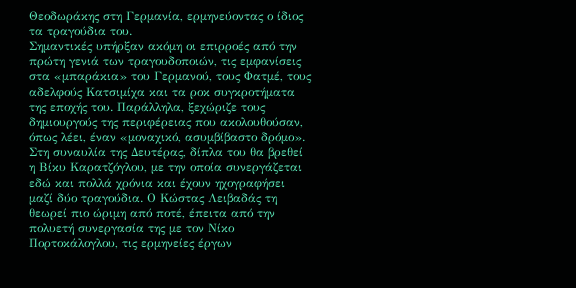Θεοδωράκης στη Γερμανία, ερμηνεύοντας ο ίδιος τα τραγούδια του.
Σημαντικές υπήρξαν ακόμη οι επιρροές από την πρώτη γενιά των τραγουδοποιών, τις εμφανίσεις στα «μπαράκια» του Γερμανού, τους Φατμέ, τους αδελφούς Κατσιμίχα και τα ροκ συγκροτήματα της εποχής του. Παράλληλα, ξεχώριζε τους δημιουργούς της περιφέρειας που ακολουθούσαν, όπως λέει, έναν «μοναχικό, ασυμβίβαστο δρόμο».
Στη συναυλία της Δευτέρας, δίπλα του θα βρεθεί η Βίκυ Καρατζόγλου, με την οποία συνεργάζεται εδώ και πολλά χρόνια και έχουν ηχογραφήσει μαζί δύο τραγούδια. Ο Κώστας Λειβαδάς τη θεωρεί πιο ώριμη από ποτέ, έπειτα από την πολυετή συνεργασία της με τον Νίκο Πορτοκάλογλου, τις ερμηνείες έργων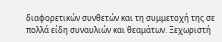διαφορετικών συνθετών και τη συμμετοχή της σε πολλά είδη συναυλιών και θεαμάτων. Ξεχωριστή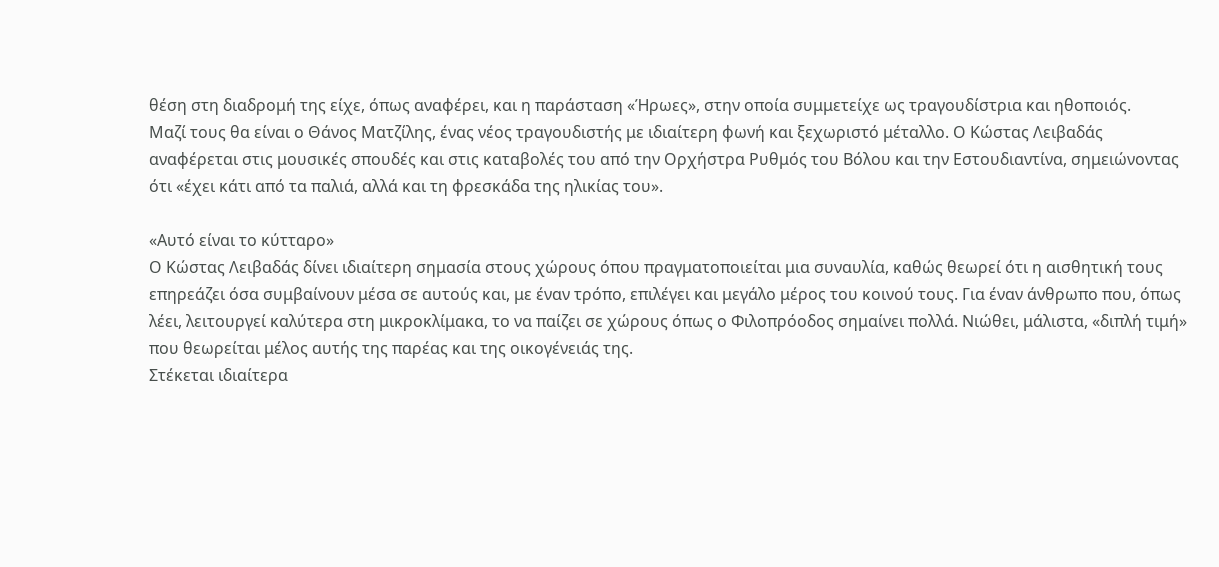θέση στη διαδρομή της είχε, όπως αναφέρει, και η παράσταση «Ήρωες», στην οποία συμμετείχε ως τραγουδίστρια και ηθοποιός.
Μαζί τους θα είναι ο Θάνος Ματζίλης, ένας νέος τραγουδιστής με ιδιαίτερη φωνή και ξεχωριστό μέταλλο. Ο Κώστας Λειβαδάς αναφέρεται στις μουσικές σπουδές και στις καταβολές του από την Ορχήστρα Ρυθμός του Βόλου και την Εστουδιαντίνα, σημειώνοντας ότι «έχει κάτι από τα παλιά, αλλά και τη φρεσκάδα της ηλικίας του».

«Αυτό είναι το κύτταρο»
Ο Κώστας Λειβαδάς δίνει ιδιαίτερη σημασία στους χώρους όπου πραγματοποιείται μια συναυλία, καθώς θεωρεί ότι η αισθητική τους επηρεάζει όσα συμβαίνουν μέσα σε αυτούς και, με έναν τρόπο, επιλέγει και μεγάλο μέρος του κοινού τους. Για έναν άνθρωπο που, όπως λέει, λειτουργεί καλύτερα στη μικροκλίμακα, το να παίζει σε χώρους όπως ο Φιλοπρόοδος σημαίνει πολλά. Νιώθει, μάλιστα, «διπλή τιμή» που θεωρείται μέλος αυτής της παρέας και της οικογένειάς της.
Στέκεται ιδιαίτερα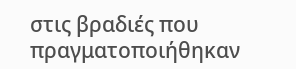στις βραδιές που πραγματοποιήθηκαν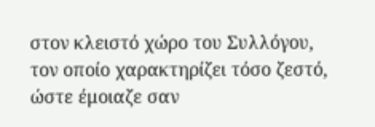στον κλειστό χώρο του Συλλόγου, τον οποίο χαρακτηρίζει τόσο ζεστό, ώστε έμοιαζε σαν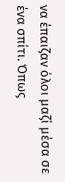να έπαιζαν όλοι μαζί μέσα σε ένα σπίτι. Όπως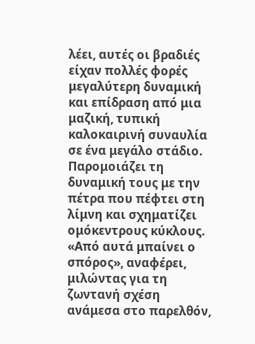λέει, αυτές οι βραδιές είχαν πολλές φορές μεγαλύτερη δυναμική και επίδραση από μια μαζική, τυπική καλοκαιρινή συναυλία σε ένα μεγάλο στάδιο.
Παρομοιάζει τη δυναμική τους με την πέτρα που πέφτει στη λίμνη και σχηματίζει ομόκεντρους κύκλους. «Από αυτά μπαίνει ο σπόρος», αναφέρει, μιλώντας για τη ζωντανή σχέση ανάμεσα στο παρελθόν,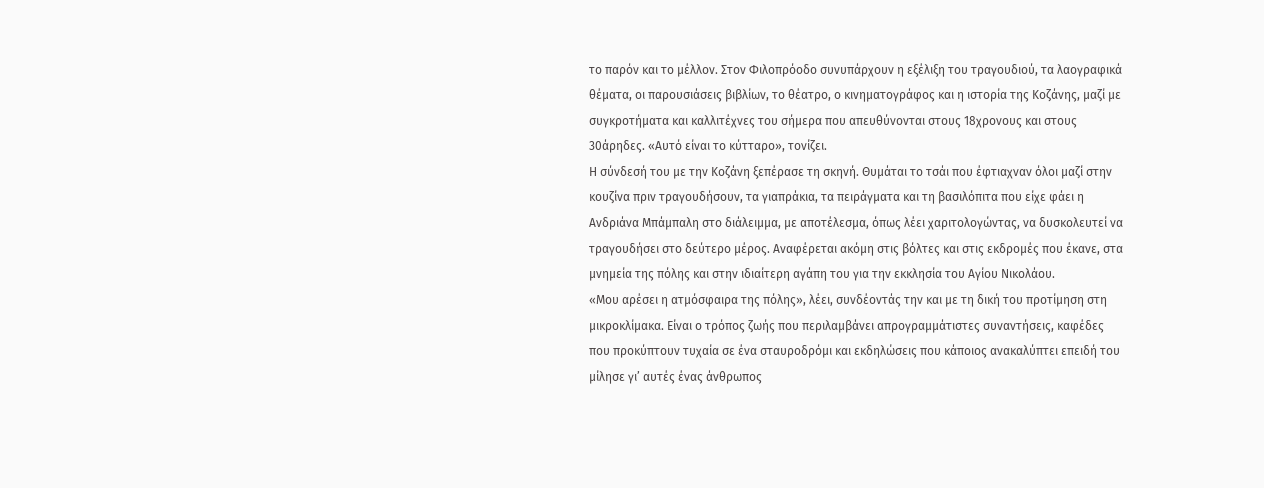το παρόν και το μέλλον. Στον Φιλοπρόοδο συνυπάρχουν η εξέλιξη του τραγουδιού, τα λαογραφικά θέματα, οι παρουσιάσεις βιβλίων, το θέατρο, ο κινηματογράφος και η ιστορία της Κοζάνης, μαζί με συγκροτήματα και καλλιτέχνες του σήμερα που απευθύνονται στους 18χρονους και στους 30άρηδες. «Αυτό είναι το κύτταρο», τονίζει.
Η σύνδεσή του με την Κοζάνη ξεπέρασε τη σκηνή. Θυμάται το τσάι που έφτιαχναν όλοι μαζί στην κουζίνα πριν τραγουδήσουν, τα γιαπράκια, τα πειράγματα και τη βασιλόπιτα που είχε φάει η Ανδριάνα Μπάμπαλη στο διάλειμμα, με αποτέλεσμα, όπως λέει χαριτολογώντας, να δυσκολευτεί να τραγουδήσει στο δεύτερο μέρος. Αναφέρεται ακόμη στις βόλτες και στις εκδρομές που έκανε, στα μνημεία της πόλης και στην ιδιαίτερη αγάπη του για την εκκλησία του Αγίου Νικολάου.
«Μου αρέσει η ατμόσφαιρα της πόλης», λέει, συνδέοντάς την και με τη δική του προτίμηση στη μικροκλίμακα. Είναι ο τρόπος ζωής που περιλαμβάνει απρογραμμάτιστες συναντήσεις, καφέδες που προκύπτουν τυχαία σε ένα σταυροδρόμι και εκδηλώσεις που κάποιος ανακαλύπτει επειδή του μίλησε γι’ αυτές ένας άνθρωπος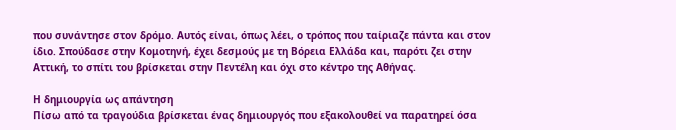που συνάντησε στον δρόμο. Αυτός είναι, όπως λέει, ο τρόπος που ταίριαζε πάντα και στον ίδιο. Σπούδασε στην Κομοτηνή, έχει δεσμούς με τη Βόρεια Ελλάδα και, παρότι ζει στην Αττική, το σπίτι του βρίσκεται στην Πεντέλη και όχι στο κέντρο της Αθήνας.

Η δημιουργία ως απάντηση
Πίσω από τα τραγούδια βρίσκεται ένας δημιουργός που εξακολουθεί να παρατηρεί όσα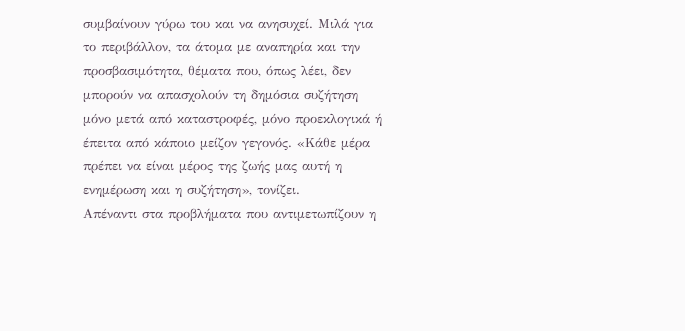συμβαίνουν γύρω του και να ανησυχεί. Μιλά για το περιβάλλον, τα άτομα με αναπηρία και την προσβασιμότητα, θέματα που, όπως λέει, δεν μπορούν να απασχολούν τη δημόσια συζήτηση μόνο μετά από καταστροφές, μόνο προεκλογικά ή έπειτα από κάποιο μείζον γεγονός. «Κάθε μέρα πρέπει να είναι μέρος της ζωής μας αυτή η ενημέρωση και η συζήτηση», τονίζει.
Απέναντι στα προβλήματα που αντιμετωπίζουν η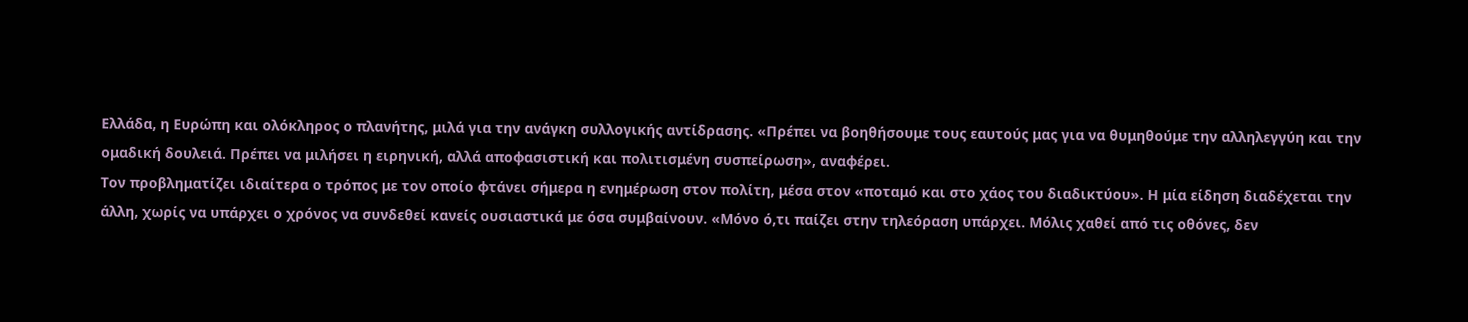Ελλάδα, η Ευρώπη και ολόκληρος ο πλανήτης, μιλά για την ανάγκη συλλογικής αντίδρασης. «Πρέπει να βοηθήσουμε τους εαυτούς μας για να θυμηθούμε την αλληλεγγύη και την ομαδική δουλειά. Πρέπει να μιλήσει η ειρηνική, αλλά αποφασιστική και πολιτισμένη συσπείρωση», αναφέρει.
Τον προβληματίζει ιδιαίτερα ο τρόπος με τον οποίο φτάνει σήμερα η ενημέρωση στον πολίτη, μέσα στον «ποταμό και στο χάος του διαδικτύου». Η μία είδηση διαδέχεται την άλλη, χωρίς να υπάρχει ο χρόνος να συνδεθεί κανείς ουσιαστικά με όσα συμβαίνουν. «Μόνο ό,τι παίζει στην τηλεόραση υπάρχει. Μόλις χαθεί από τις οθόνες, δεν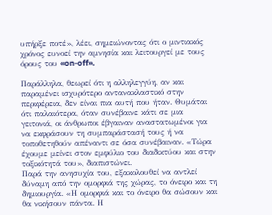υπήρξε ποτέ», λέει, σημειώνοντας ότι ο μιντιακός χρόνος ευνοεί την αμνησία και λειτουργεί με τους όρους του «on-off».

Παράλληλα, θεωρεί ότι η αλληλεγγύη, αν και παραμένει ισχυρότερο αντανακλαστικό στην περιφέρεια, δεν είναι πια αυτή που ήταν. Θυμάται ότι παλαιότερα, όταν συνέβαινε κάτι σε μια γειτονιά, οι άνθρωποι έβγαιναν αναστατωμένοι για να εκφράσουν τη συμπαράστασή τους ή να τοποθετηθούν απέναντι σε όσα συνέβαιναν. «Τώρα έχουμε μείνει στον εμφύλιο του διαδικτύου και στην τοξικότητά του», διαπιστώνει.
Παρά την ανησυχία του, εξακολουθεί να αντλεί δύναμη από την ομορφιά της χώρας, το όνειρο και τη δημιουργία. «Η ομορφιά και το όνειρο θα σώσουν και θα νικήσουν πάντα. Η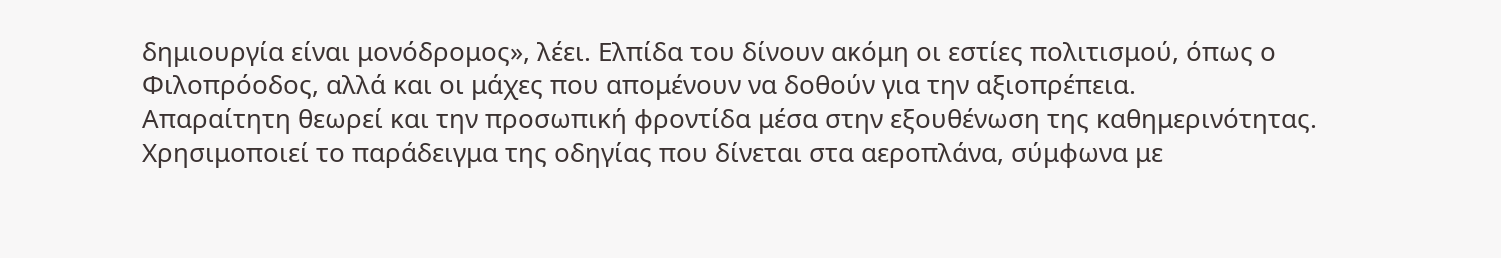δημιουργία είναι μονόδρομος», λέει. Ελπίδα του δίνουν ακόμη οι εστίες πολιτισμού, όπως ο Φιλοπρόοδος, αλλά και οι μάχες που απομένουν να δοθούν για την αξιοπρέπεια.
Απαραίτητη θεωρεί και την προσωπική φροντίδα μέσα στην εξουθένωση της καθημερινότητας. Χρησιμοποιεί το παράδειγμα της οδηγίας που δίνεται στα αεροπλάνα, σύμφωνα με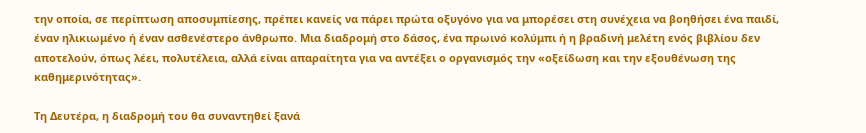την οποία, σε περίπτωση αποσυμπίεσης, πρέπει κανείς να πάρει πρώτα οξυγόνο για να μπορέσει στη συνέχεια να βοηθήσει ένα παιδί, έναν ηλικιωμένο ή έναν ασθενέστερο άνθρωπο. Μια διαδρομή στο δάσος, ένα πρωινό κολύμπι ή η βραδινή μελέτη ενός βιβλίου δεν αποτελούν, όπως λέει, πολυτέλεια, αλλά είναι απαραίτητα για να αντέξει ο οργανισμός την «οξείδωση και την εξουθένωση της καθημερινότητας».

Τη Δευτέρα, η διαδρομή του θα συναντηθεί ξανά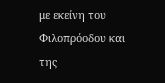με εκείνη του Φιλοπρόοδου και της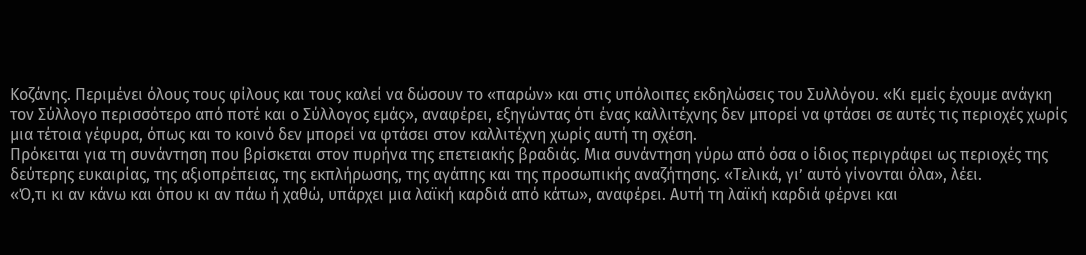Κοζάνης. Περιμένει όλους τους φίλους και τους καλεί να δώσουν το «παρών» και στις υπόλοιπες εκδηλώσεις του Συλλόγου. «Κι εμείς έχουμε ανάγκη τον Σύλλογο περισσότερο από ποτέ και ο Σύλλογος εμάς», αναφέρει, εξηγώντας ότι ένας καλλιτέχνης δεν μπορεί να φτάσει σε αυτές τις περιοχές χωρίς μια τέτοια γέφυρα, όπως και το κοινό δεν μπορεί να φτάσει στον καλλιτέχνη χωρίς αυτή τη σχέση.
Πρόκειται για τη συνάντηση που βρίσκεται στον πυρήνα της επετειακής βραδιάς. Μια συνάντηση γύρω από όσα ο ίδιος περιγράφει ως περιοχές της δεύτερης ευκαιρίας, της αξιοπρέπειας, της εκπλήρωσης, της αγάπης και της προσωπικής αναζήτησης. «Τελικά, γι’ αυτό γίνονται όλα», λέει.
«Ό,τι κι αν κάνω και όπου κι αν πάω ή χαθώ, υπάρχει μια λαϊκή καρδιά από κάτω», αναφέρει. Αυτή τη λαϊκή καρδιά φέρνει και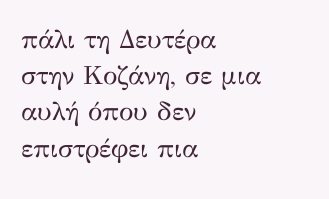πάλι τη Δευτέρα στην Κοζάνη, σε μια αυλή όπου δεν επιστρέφει πια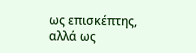ως επισκέπτης, αλλά ως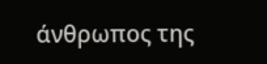άνθρωπος της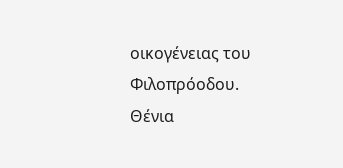οικογένειας του Φιλοπρόοδου.
Θένια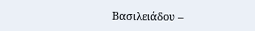Βασιλειάδου –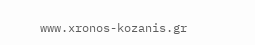www.xronos-kozanis.gr